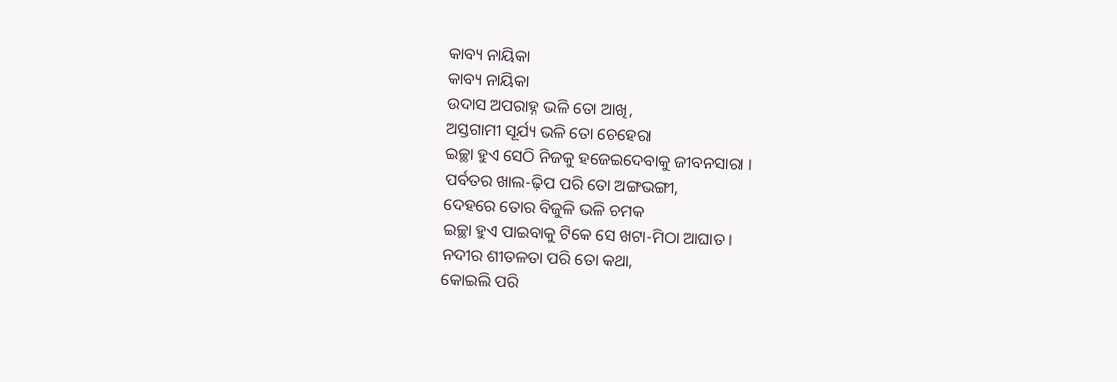କାବ୍ୟ ନାୟିକା
କାବ୍ୟ ନାୟିକା
ଉଦାସ ଅପରାହ୍ନ ଭଳି ତୋ ଆଖି,
ଅସ୍ତଗାମୀ ସୂର୍ଯ୍ୟ ଭଳି ତୋ ଚେହେରା
ଇଚ୍ଛା ହୁଏ ସେଠି ନିଜକୁ ହଜେଇଦେବାକୁ ଜୀବନସାରା ।
ପର୍ବତର ଖାଲ-ଢ଼ିପ ପରି ତୋ ଅଙ୍ଗଭଙ୍ଗୀ,
ଦେହରେ ତୋର ବିଜୁଳି ଭଳି ଚମକ
ଇଚ୍ଛା ହୁଏ ପାଇବାକୁ ଟିକେ ସେ ଖଟା-ମିଠା ଆଘାତ ।
ନଦୀର ଶୀତଳତା ପରି ତୋ କଥା,
କୋଇଲି ପରି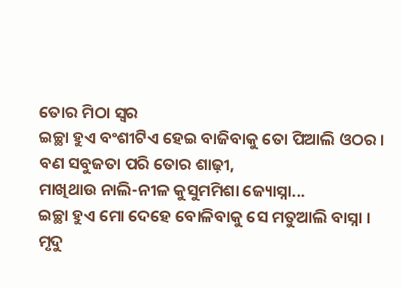ତୋର ମିଠା ସ୍ୱର
ଇଚ୍ଛା ହୁଏ ବଂଶୀଟିଏ ହେଇ ବାଜିବାକୁ ତୋ ପିଆଲି ଓଠର ।
ବଣ ସବୁଜତା ପରି ତୋର ଶାଢ଼ୀ,
ମାଖିଥାଉ ନାଲି-ନୀଳ କୁସୁମମିଶା ଜ୍ୟୋସ୍ନା...
ଇଚ୍ଛା ହୁଏ ମୋ ଦେହେ ବୋଳିବାକୁ ସେ ମତୁଆଲି ବାସ୍ନା ।
ମୃଦୁ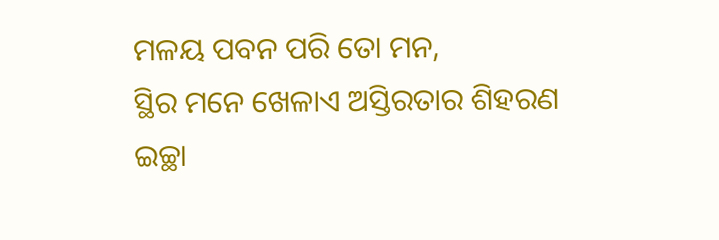ମଳୟ ପବନ ପରି ତୋ ମନ,
ସ୍ଥିର ମନେ ଖେଳାଏ ଅସ୍ତିରତାର ଶିହରଣ
ଇଚ୍ଛା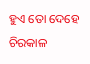ହୁଏ ତୋ ଦେହେ ଚିରକାଳ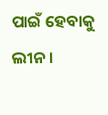ପାଇଁ ହେବାକୁ ଲୀନ ।